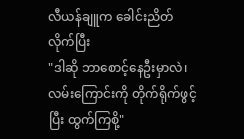လီယန်ချူက ခေါင်းညိတ်လိုက်ပြီး
"ဒါဆို ဘာစောင့်နေဦးမှာလဲ၊ လမ်းကြောင်းကို တိုက်ရိုက်ဖွင့်ပြီး ထွက်ကြစို့"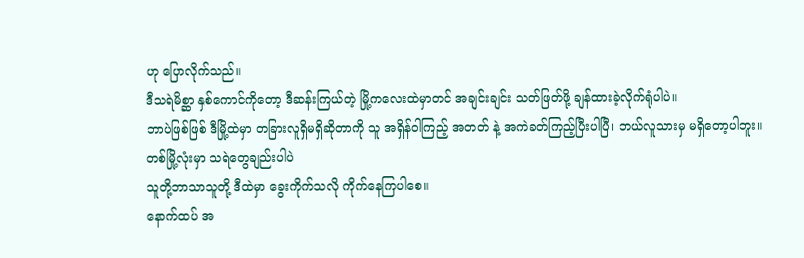ဟု ပြောလိုက်သည်။
ဒီသရဲမိစ္ဆာ နှစ်ကောင်ကိုတော့ ဒီဆန်းကြယ်တဲ့ မြို့ကလေးထဲမှာတင် အချင်းချင်း သတ်ဖြတ်ဖို့ ချန်ထားခဲ့လိုက်ရုံပါပဲ။
ဘာပဲဖြစ်ဖြစ် ဒီမြို့ထဲမှာ တခြားလူရှိမရှိဆိုတာကို သူ အရှိန်ဝါကြည့် အတတ် နဲ့ အကဲခတ်ကြည့်ပြီးပါပြီ၊ ဘယ်လူသားမှ မရှိတော့ပါဘူး။
တစ်မြို့လုံးမှာ သရဲတွေချည်းပါပဲ
သူတို့ဘာသာသူတို့ ဒီထဲမှာ ခွေးကိုက်သလို ကိုက်နေကြပါစေ။
နောက်ထပ် အ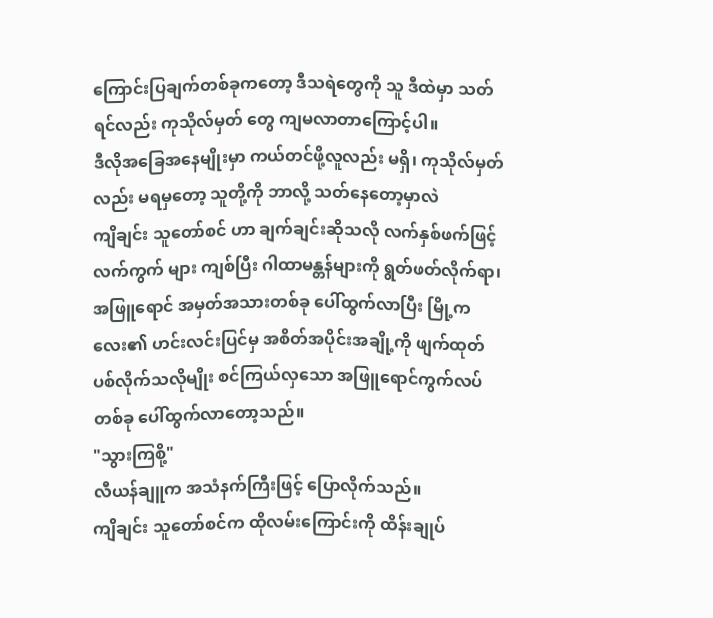ကြောင်းပြချက်တစ်ခုကတော့ ဒီသရဲတွေကို သူ ဒီထဲမှာ သတ်ရင်လည်း ကုသိုလ်မှတ် တွေ ကျမလာတာကြောင့်ပါ။
ဒီလိုအခြေအနေမျိုးမှာ ကယ်တင်ဖို့လူလည်း မရှိ၊ ကုသိုလ်မှတ်လည်း မရမှတော့ သူတို့ကို ဘာလို့ သတ်နေတော့မှာလဲ
ကျိချင်း သူတော်စင် ဟာ ချက်ချင်းဆိုသလို လက်နှစ်ဖက်ဖြင့် လက်ကွက် များ ကျစ်ပြီး ဂါထာမန္တန်များကို ရွတ်ဖတ်လိုက်ရာ၊ အဖြူရောင် အမှတ်အသားတစ်ခု ပေါ်ထွက်လာပြီး မြို့ကလေး၏ ဟင်းလင်းပြင်မှ အစိတ်အပိုင်းအချို့ကို ဖျက်ထုတ်ပစ်လိုက်သလိုမျိုး စင်ကြယ်လှသော အဖြူရောင်ကွက်လပ်တစ်ခု ပေါ်ထွက်လာတော့သည်။
"သွားကြစို့"
လီယန်ချူက အသံနက်ကြီးဖြင့် ပြောလိုက်သည်။
ကျိချင်း သူတော်စင်က ထိုလမ်းကြောင်းကို ထိန်းချုပ်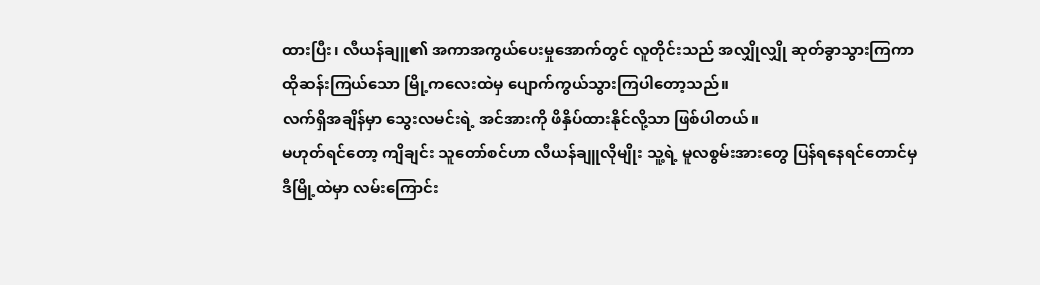ထားပြီး၊ လီယန်ချူ၏ အကာအကွယ်ပေးမှုအောက်တွင် လူတိုင်းသည် အလျှိုလျှို ဆုတ်ခွာသွားကြကာ ထိုဆန်းကြယ်သော မြို့ကလေးထဲမှ ပျောက်ကွယ်သွားကြပါတော့သည်။
လက်ရှိအချိန်မှာ သွေးလမင်းရဲ့ အင်အားကို ဖိနှိပ်ထားနိုင်လို့သာ ဖြစ်ပါတယ်။
မဟုတ်ရင်တော့ ကျိချင်း သူတော်စင်ဟာ လီယန်ချူလိုမျိုး သူ့ရဲ့ မူလစွမ်းအားတွေ ပြန်ရနေရင်တောင်မှ ဒီမြို့ထဲမှာ လမ်းကြောင်း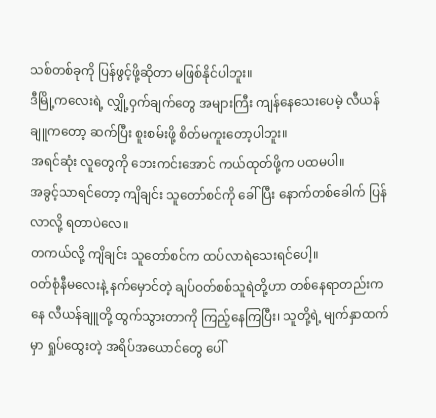သစ်တစ်ခုကို ပြန်ဖွင့်ဖို့ဆိုတာ မဖြစ်နိုင်ပါဘူး။
ဒီမြို့ကလေးရဲ့ လျှို့ဝှက်ချက်တွေ အများကြီး ကျန်နေသေးပေမဲ့ လီယန်ချူကတော့ ဆက်ပြီး စူးစမ်းဖို့ စိတ်မကူးတော့ပါဘူး။
အရင်ဆုံး လူတွေကို ဘေးကင်းအောင် ကယ်ထုတ်ဖို့က ပထမပါ။
အခွင့်သာရင်တော့ ကျိချင်း သူတော်စင်ကို ခေါ်ပြီး နောက်တစ်ခေါက် ပြန်လာလို့ ရတာပဲလေ။
တကယ်လို့ ကျိချင်း သူတော်စင်က ထပ်လာရဲသေးရင်ပေါ့။
ဝတ်စုံနီမလေးနဲ့ နက်မှောင်တဲ့ ချပ်ဝတ်စစ်သူရဲတို့ဟာ တစ်နေရာတည်းကနေ လီယန်ချူတို့ ထွက်သွားတာကို ကြည့်နေကြပြီး၊ သူတို့ရဲ့ မျက်နှာထက်မှာ ရှုပ်ထွေးတဲ့ အရိပ်အယောင်တွေ ပေါ်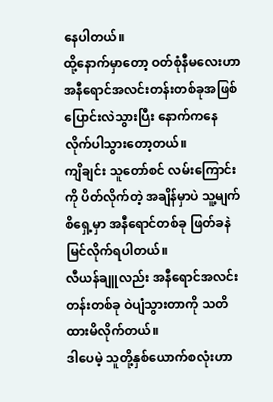နေပါတယ်။
ထို့နောက်မှာတော့ ဝတ်စုံနီမလေးဟာ အနီရောင်အလင်းတန်းတစ်ခုအဖြစ် ပြောင်းလဲသွားပြီး နောက်ကနေ လိုက်ပါသွားတော့တယ်။
ကျိချင်း သူတော်စင် လမ်းကြောင်းကို ပိတ်လိုက်တဲ့ အချိန်မှာပဲ သူ့မျက်စိရှေ့မှာ အနီရောင်တစ်ခု ဖြတ်ခနဲ မြင်လိုက်ရပါတယ်။
လီယန်ချူလည်း အနီရောင်အလင်းတန်းတစ်ခု ဝဲပျံသွားတာကို သတိထားမိလိုက်တယ်။
ဒါပေမဲ့ သူတို့နှစ်ယောက်စလုံးဟာ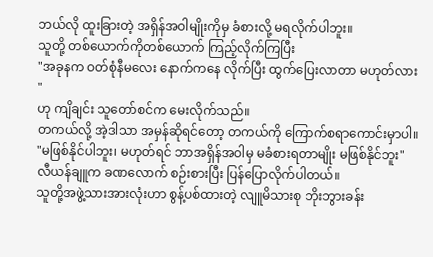ဘယ်လို ထူးခြားတဲ့ အရှိန်အဝါမျိုးကိုမှ ခံစားလို့ မရလိုက်ပါဘူး။
သူတို့ တစ်ယောက်ကိုတစ်ယောက် ကြည့်လိုက်ကြပြီး
"အခုနက ဝတ်စုံနီမလေး နောက်ကနေ လိုက်ပြီး ထွက်ပြေးလာတာ မဟုတ်လား "
ဟု ကျိချင်း သူတော်စင်က မေးလိုက်သည်။
တကယ်လို့ အဲ့ဒါသာ အမှန်ဆိုရင်တော့ တကယ်ကို ကြောက်စရာကောင်းမှာပါ။
"မဖြစ်နိုင်ပါဘူး၊ မဟုတ်ရင် ဘာအရှိန်အဝါမှ မခံစားရတာမျိုး မဖြစ်နိုင်ဘူး"
လီယန်ချူက ခဏလောက် စဉ်းစားပြီး ပြန်ပြောလိုက်ပါတယ်။
သူတို့အဖွဲ့သားအားလုံးဟာ စွန့်ပစ်ထားတဲ့ လျူမိသားစု ဘိုးဘွားခန်း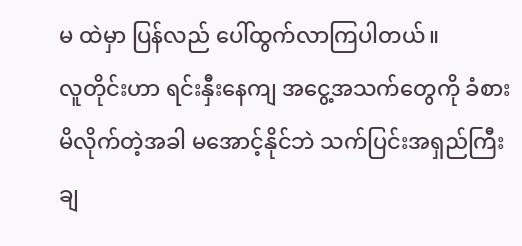မ ထဲမှာ ပြန်လည် ပေါ်ထွက်လာကြပါတယ်။
လူတိုင်းဟာ ရင်းနှီးနေကျ အငွေ့အသက်တွေကို ခံစားမိလိုက်တဲ့အခါ မအောင့်နိုင်ဘဲ သက်ပြင်းအရှည်ကြီး ချ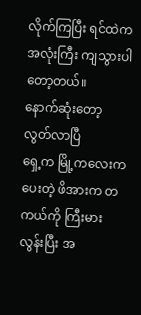လိုက်ကြပြီး ရင်ထဲက အလုံးကြီး ကျသွားပါတော့တယ်။
နောက်ဆုံးတော့ လွတ်လာပြီ
ရှေ့က မြို့ကလေးက ပေးတဲ့ ဖိအားက တကယ်ကို ကြီးမားလွန်းပြီး အ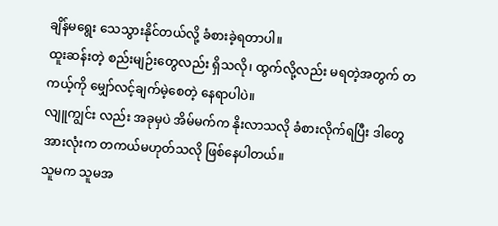ချိန်မရွေး သေသွားနိုင်တယ်လို့ ခံစားခဲ့ရတာပါ။
ထူးဆန်းတဲ့ စည်းမျဉ်းတွေလည်း ရှိသလို၊ ထွက်လို့လည်း မရတဲ့အတွက် တကယ့်ကို မျှော်လင့်ချက်မဲ့စေတဲ့ နေရာပါပဲ။
လျူကျွင်း လည်း အခုမှပဲ အိမ်မက်က နိုးလာသလို ခံစားလိုက်ရပြီး ဒါတွေအားလုံးက တကယ်မဟုတ်သလို ဖြစ်နေပါတယ်။
သူမက သူမအ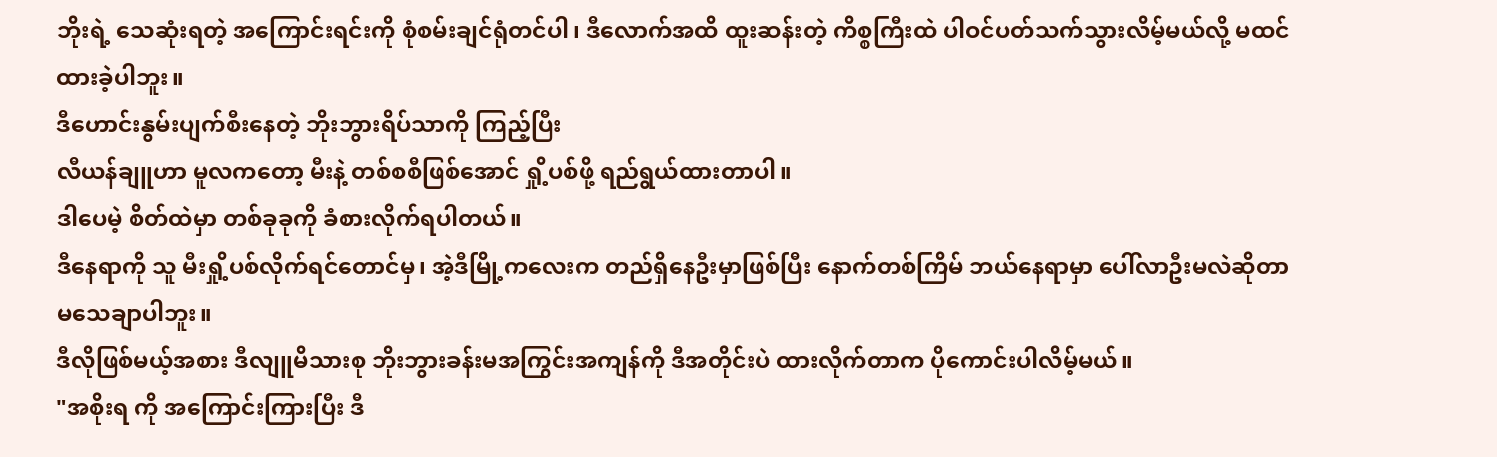ဘိုးရဲ့ သေဆုံးရတဲ့ အကြောင်းရင်းကို စုံစမ်းချင်ရုံတင်ပါ၊ ဒီလောက်အထိ ထူးဆန်းတဲ့ ကိစ္စကြီးထဲ ပါဝင်ပတ်သက်သွားလိမ့်မယ်လို့ မထင်ထားခဲ့ပါဘူး။
ဒီဟောင်းနွမ်းပျက်စီးနေတဲ့ ဘိုးဘွားရိပ်သာကို ကြည့်ပြီး
လီယန်ချူဟာ မူလကတော့ မီးနဲ့ တစ်စစီဖြစ်အောင် ရှို့ပစ်ဖို့ ရည်ရွယ်ထားတာပါ။
ဒါပေမဲ့ စိတ်ထဲမှာ တစ်ခုခုကို ခံစားလိုက်ရပါတယ်။
ဒီနေရာကို သူ မီးရှို့ပစ်လိုက်ရင်တောင်မှ၊ အဲ့ဒီမြို့ကလေးက တည်ရှိနေဦးမှာဖြစ်ပြီး နောက်တစ်ကြိမ် ဘယ်နေရာမှာ ပေါ်လာဦးမလဲဆိုတာ မသေချာပါဘူး။
ဒီလိုဖြစ်မယ့်အစား ဒီလျူမိသားစု ဘိုးဘွားခန်းမအကြွင်းအကျန်ကို ဒီအတိုင်းပဲ ထားလိုက်တာက ပိုကောင်းပါလိမ့်မယ်။
"အစိုးရ ကို အကြောင်းကြားပြီး ဒီ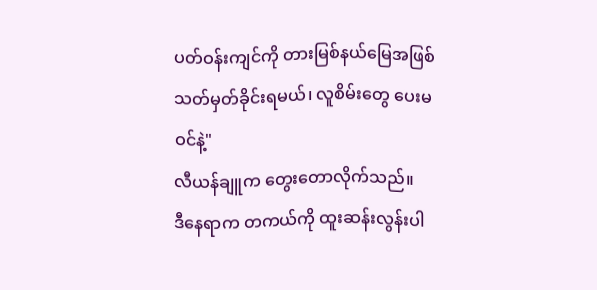ပတ်ဝန်းကျင်ကို တားမြစ်နယ်မြေအဖြစ် သတ်မှတ်ခိုင်းရမယ်၊ လူစိမ်းတွေ ပေးမဝင်နဲ့"
လီယန်ချူက တွေးတောလိုက်သည်။
ဒီနေရာက တကယ်ကို ထူးဆန်းလွန်းပါ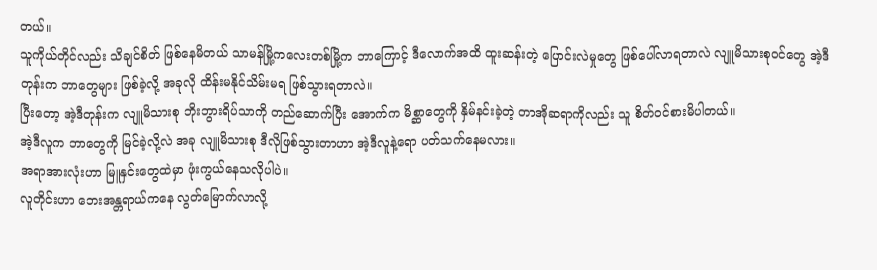တယ်။
သူကိုယ်တိုင်လည်း သိချင်စိတ် ဖြစ်နေမိတယ် သာမန်မြို့ကလေးတစ်မြို့က ဘာကြောင့် ဒီလောက်အထိ ထူးဆန်းတဲ့ ပြောင်းလဲမှုတွေ ဖြစ်ပေါ်လာရတာလဲ လျူမိသားစုဝင်တွေ အဲ့ဒီတုန်းက ဘာတွေများ ဖြစ်ခဲ့လို့ အခုလို ထိန်းမနိုင်သိမ်းမရ ဖြစ်သွားရတာလဲ။
ပြီးတော့ အဲ့ဒီတုန်းက လျူမိသားစု ဘိုးဘွားရိပ်သာကို တည်ဆောက်ပြီး အောက်က မိစ္ဆာတွေကို နှိမ်နင်းခဲ့တဲ့ တာအိုဆရာကိုလည်း သူ စိတ်ဝင်စားမိပါတယ်။
အဲ့ဒီလူက ဘာတွေကို မြင်ခဲ့လို့လဲ အခု လျူမိသားစု ဒီလိုဖြစ်သွားတာဟာ အဲ့ဒီလူနဲ့ရော ပတ်သက်နေမလား။
အရာအားလုံးဟာ မြူနှင်းတွေထဲမှာ ဖုံးကွယ်နေသလိုပါပဲ။
လူတိုင်းဟာ ဘေးအန္တရာယ်ကနေ လွတ်မြောက်လာလို့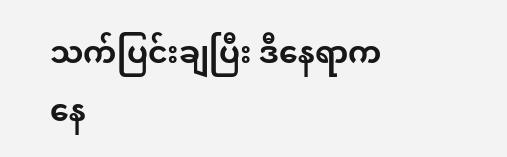သက်ပြင်းချပြီး ဒီနေရာကနေ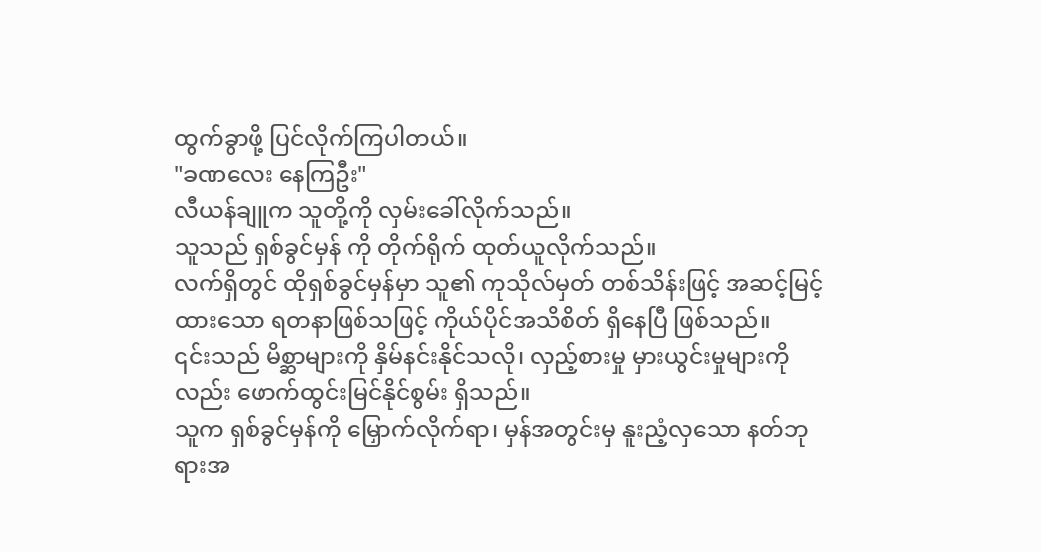ထွက်ခွာဖို့ ပြင်လိုက်ကြပါတယ်။
"ခဏလေး နေကြဦး"
လီယန်ချူက သူတို့ကို လှမ်းခေါ်လိုက်သည်။
သူသည် ရှစ်ခွင်မှန် ကို တိုက်ရိုက် ထုတ်ယူလိုက်သည်။
လက်ရှိတွင် ထိုရှစ်ခွင်မှန်မှာ သူ၏ ကုသိုလ်မှတ် တစ်သိန်းဖြင့် အဆင့်မြင့် ထားသော ရတနာဖြစ်သဖြင့် ကိုယ်ပိုင်အသိစိတ် ရှိနေပြီ ဖြစ်သည်။
၎င်းသည် မိစ္ဆာများကို နှိမ်နင်းနိုင်သလို၊ လှည့်စားမှု မှားယွင်းမှုများကိုလည်း ဖောက်ထွင်းမြင်နိုင်စွမ်း ရှိသည်။
သူက ရှစ်ခွင်မှန်ကို မြှောက်လိုက်ရာ၊ မှန်အတွင်းမှ နူးညံ့လှသော နတ်ဘုရားအ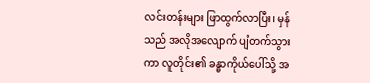လင်းတန်းများ ဖြာထွက်လာပြီး၊ မှန်သည် အလိုအလျောက် ပျံတက်သွားကာ လူတိုင်း၏ ခန္ဓာကိုယ်ပေါ်သို့ အ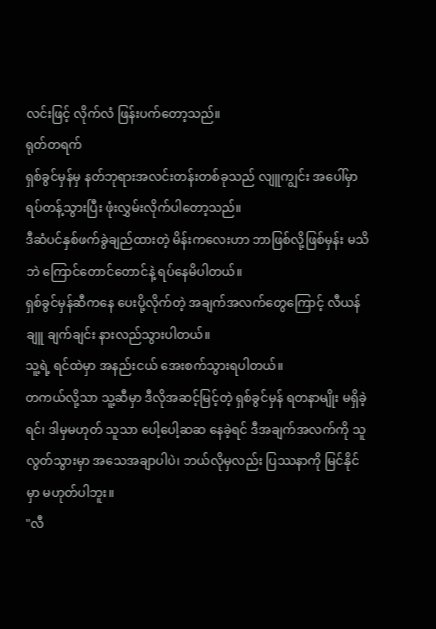လင်းဖြင့် လိုက်လံ ဖြန်းပက်တော့သည်။
ရုတ်တရက်
ရှစ်ခွင်မှန်မှ နတ်ဘုရားအလင်းတန်းတစ်ခုသည် လျူကျွင်း အပေါ်မှာ ရပ်တန့်သွားပြီး ဖုံးလွှမ်းလိုက်ပါတော့သည်။
ဒီဆံပင်နှစ်ဖက်ခွဲချည်ထားတဲ့ မိန်းကလေးဟာ ဘာဖြစ်လို့ဖြစ်မှန်း မသိဘဲ ကြောင်တောင်တောင်နဲ့ ရပ်နေမိပါတယ်။
ရှစ်ခွင်မှန်ဆီကနေ ပေးပို့လိုက်တဲ့ အချက်အလက်တွေကြောင့် လီယန်ချူ ချက်ချင်း နားလည်သွားပါတယ်။
သူ့ရဲ့ ရင်ထဲမှာ အနည်းငယ် အေးစက်သွားရပါတယ်။
တကယ်လို့သာ သူ့ဆီမှာ ဒီလိုအဆင့်မြင့်တဲ့ ရှစ်ခွင်မှန် ရတနာမျိုး မရှိခဲ့ရင်၊ ဒါမှမဟုတ် သူသာ ပေါ့ပေါ့ဆဆ နေခဲ့ရင် ဒီအချက်အလက်ကို သူ လွတ်သွားမှာ အသေအချာပါပဲ၊ ဘယ်လိုမှလည်း ပြဿနာကို မြင်နိုင်မှာ မဟုတ်ပါဘူး။
"လီ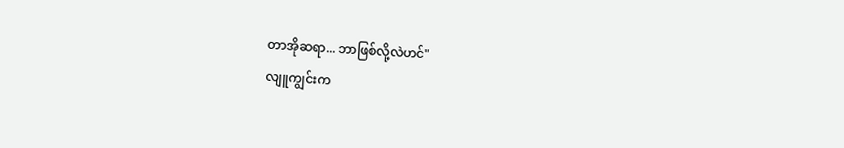တာအိုဆရာ... ဘာဖြစ်လို့လဲဟင်"
လျူကျွင်းက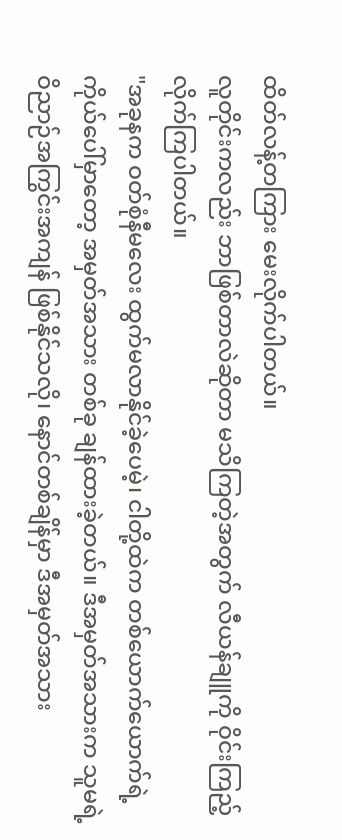ထိတ်လန့်တကြား မေးလိုက်ပါတယ်။
လူတိုင်းကလည်း ဘာဖြစ်တာလဲဆိုတာ မသိကြတဲ့အတွက် လီယန်ချူကို ဝိုင်းကြည့်လိုက်ကြပါတယ်။
"အခုနက ဝတ်စုံနီမလေး ထွက်မလာနိုင်ခဲ့ပေမဲ့၊ ငါတို့ထဲက တစ်ယောက်ယောက်ရဲ့ ကိုယ်ပေါ်မှာတော့ အမှတ်အသား တစ်ခု ချန်ထားခဲ့တယ်။ ဒီအမှတ်အသားက သူမရဲ့ ဝိညာဉ်အကြွင်းအကျန် ဖြစ်နိုင်သလို၊ နောင်တစ်ချိန်မှာ ဒီအမှတ်အသား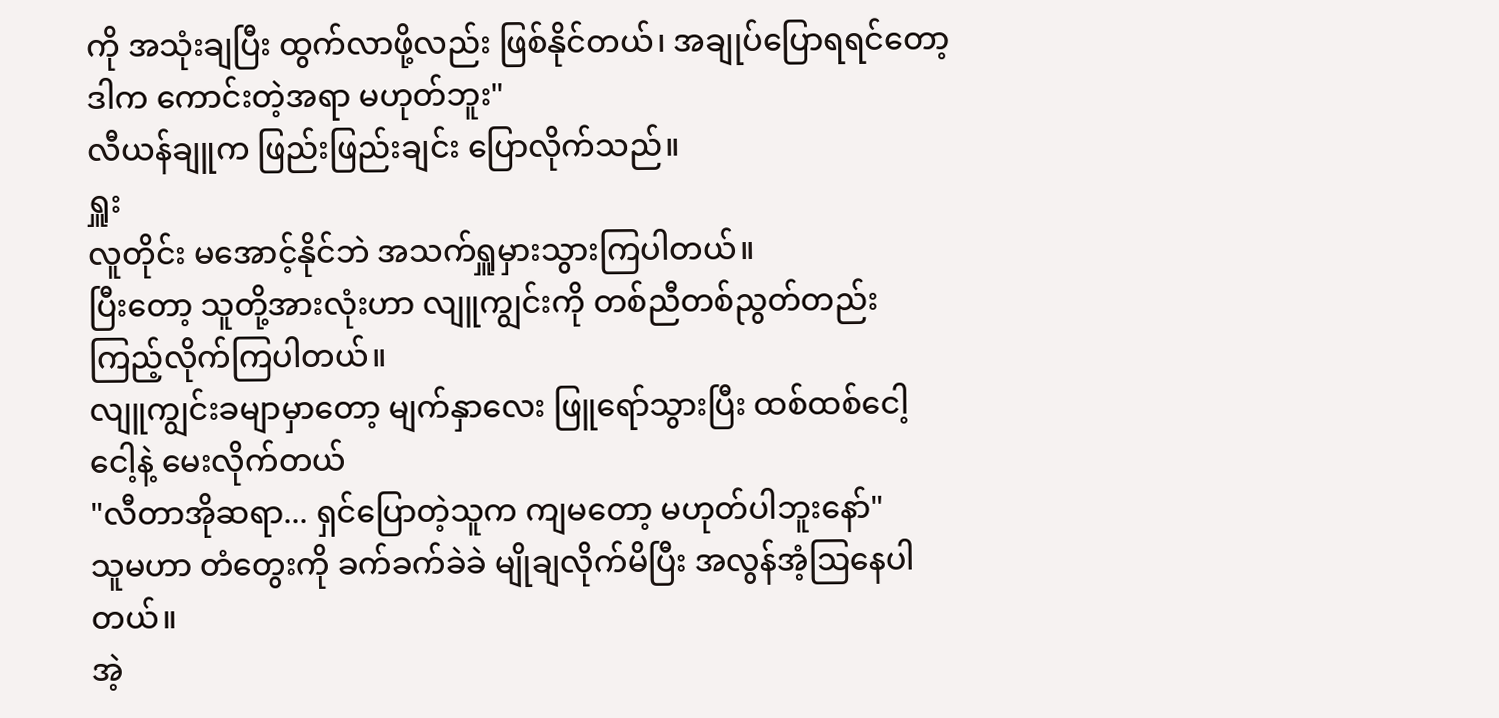ကို အသုံးချပြီး ထွက်လာဖို့လည်း ဖြစ်နိုင်တယ်၊ အချုပ်ပြောရရင်တော့ ဒါက ကောင်းတဲ့အရာ မဟုတ်ဘူး"
လီယန်ချူက ဖြည်းဖြည်းချင်း ပြောလိုက်သည်။
ရှူး
လူတိုင်း မအောင့်နိုင်ဘဲ အသက်ရှူမှားသွားကြပါတယ်။
ပြီးတော့ သူတို့အားလုံးဟာ လျူကျွင်းကို တစ်ညီတစ်ညွတ်တည်း ကြည့်လိုက်ကြပါတယ်။
လျူကျွင်းခမျာမှာတော့ မျက်နှာလေး ဖြူရော်သွားပြီး ထစ်ထစ်ငေါ့ငေါ့နဲ့ မေးလိုက်တယ်
"လီတာအိုဆရာ... ရှင်ပြောတဲ့သူက ကျမတော့ မဟုတ်ပါဘူးနော်"
သူမဟာ တံတွေးကို ခက်ခက်ခဲခဲ မျိုချလိုက်မိပြီး အလွန်အံ့ဩနေပါတယ်။
အဲ့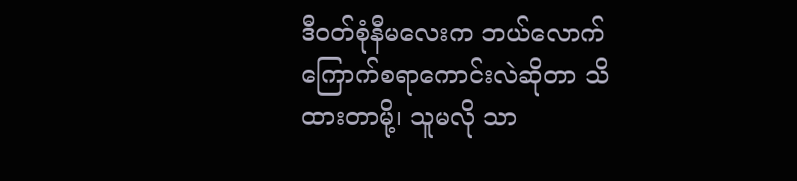ဒီဝတ်စုံနီမလေးက ဘယ်လောက် ကြောက်စရာကောင်းလဲဆိုတာ သိထားတာမို့၊ သူမလို သာ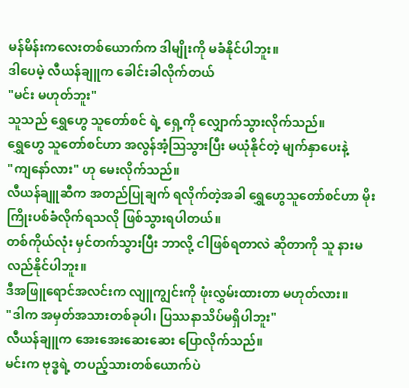မန်မိန်းကလေးတစ်ယောက်က ဒါမျိုးကို မခံနိုင်ပါဘူး။
ဒါပေမဲ့ လီယန်ချူက ခေါင်းခါလိုက်တယ်
"မင်း မဟုတ်ဘူး"
သူသည် ရွှေဟွေ သူတော်စင် ရဲ့ ရှေ့ကို လျှောက်သွားလိုက်သည်။
ရွှေဟွေ သူတော်စင်ဟာ အလွန်အံ့ဩသွားပြီး မယုံနိုင်တဲ့ မျက်နှာပေးနဲ့
"ကျနော်လား" ဟု မေးလိုက်သည်။
လီယန်ချူဆီက အတည်ပြုချက် ရလိုက်တဲ့အခါ ရွှေဟွေသူတော်စင်ဟာ မိုးကြိုးပစ်ခံလိုက်ရသလို ဖြစ်သွားရပါတယ်။
တစ်ကိုယ်လုံး မှင်တက်သွားပြီး ဘာလို့ ငါဖြစ်ရတာလဲ ဆိုတာကို သူ နားမလည်နိုင်ပါဘူး။
ဒီအဖြူရောင်အလင်းက လျူကျွင်းကို ဖုံးလွှမ်းထားတာ မဟုတ်လား။
"ဒါက အမှတ်အသားတစ်ခုပါ၊ ပြဿနာသိပ်မရှိပါဘူး"
လီယန်ချူက အေးအေးဆေးဆေး ပြောလိုက်သည်။
မင်းက ဗုဒ္ဓရဲ့ တပည့်သားတစ်ယောက်ပဲ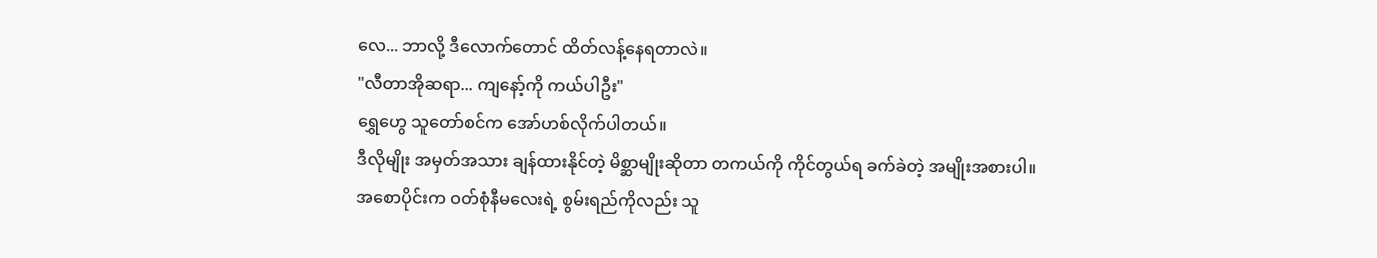လေ... ဘာလို့ ဒီလောက်တောင် ထိတ်လန့်နေရတာလဲ။
"လီတာအိုဆရာ... ကျနော့်ကို ကယ်ပါဦး"
ရွှေဟွေ သူတော်စင်က အော်ဟစ်လိုက်ပါတယ်။
ဒီလိုမျိုး အမှတ်အသား ချန်ထားနိုင်တဲ့ မိစ္ဆာမျိုးဆိုတာ တကယ်ကို ကိုင်တွယ်ရ ခက်ခဲတဲ့ အမျိုးအစားပါ။
အစောပိုင်းက ဝတ်စုံနီမလေးရဲ့ စွမ်းရည်ကိုလည်း သူ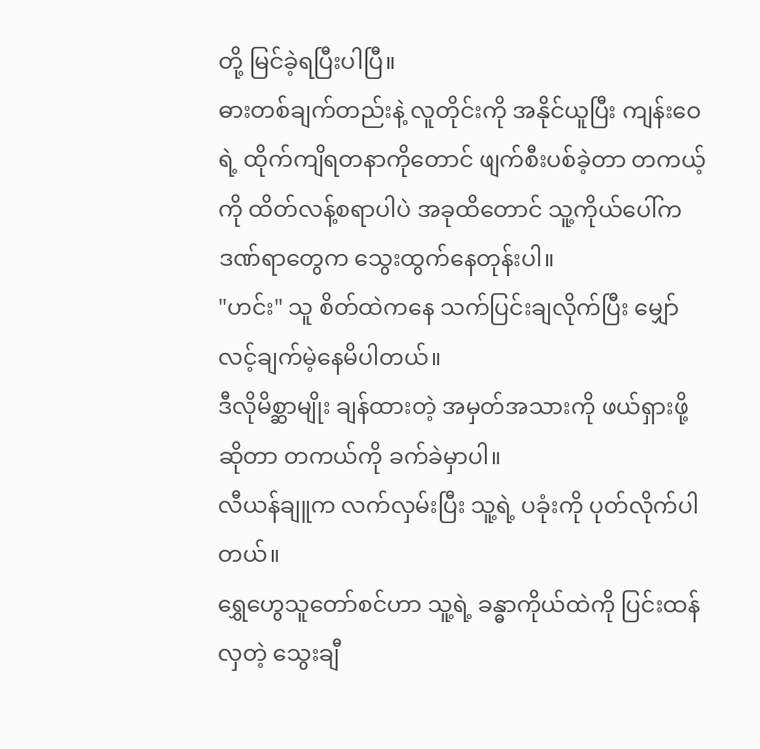တို့ မြင်ခဲ့ရပြီးပါပြီ။
ဓားတစ်ချက်တည်းနဲ့ လူတိုင်းကို အနိုင်ယူပြီး ကျန်းဝေရဲ့ ထိုက်ကျိရတနာကိုတောင် ဖျက်စီးပစ်ခဲ့တာ တကယ့်ကို ထိတ်လန့်စရာပါပဲ အခုထိတောင် သူ့ကိုယ်ပေါ်က ဒဏ်ရာတွေက သွေးထွက်နေတုန်းပါ။
"ဟင်း" သူ စိတ်ထဲကနေ သက်ပြင်းချလိုက်ပြီး မျှော်လင့်ချက်မဲ့နေမိပါတယ်။
ဒီလိုမိစ္ဆာမျိုး ချန်ထားတဲ့ အမှတ်အသားကို ဖယ်ရှားဖို့ဆိုတာ တကယ်ကို ခက်ခဲမှာပါ။
လီယန်ချူက လက်လှမ်းပြီး သူ့ရဲ့ ပခုံးကို ပုတ်လိုက်ပါတယ်။
ရွှေဟွေသူတော်စင်ဟာ သူ့ရဲ့ ခန္ဓာကိုယ်ထဲကို ပြင်းထန်လှတဲ့ သွေးချီ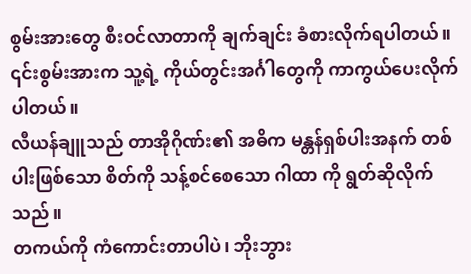စွမ်းအားတွေ စီးဝင်လာတာကို ချက်ချင်း ခံစားလိုက်ရပါတယ်။
၎င်းစွမ်းအားက သူ့ရဲ့ ကိုယ်တွင်းအင်္ဂါတွေကို ကာကွယ်ပေးလိုက်ပါတယ်။
လီယန်ချူသည် တာအိုဂိုဏ်း၏ အဓိက မန္တန်ရှစ်ပါးအနက် တစ်ပါးဖြစ်သော စိတ်ကို သန့်စင်စေသော ဂါထာ ကို ရွတ်ဆိုလိုက်သည်။
တကယ်ကို ကံကောင်းတာပါပဲ၊ ဘိုးဘွား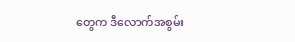တွေက ဒီလောက်အစွမ်း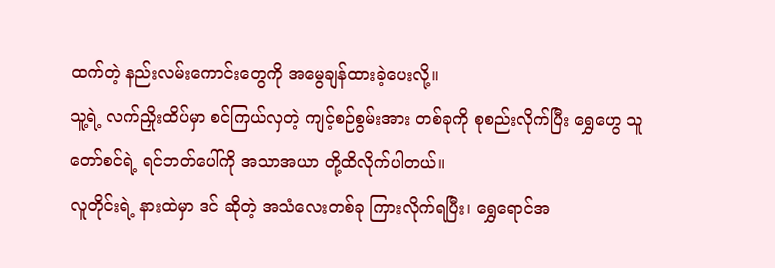ထက်တဲ့ နည်းလမ်းကောင်းတွေကို အမွေချန်ထားခဲ့ပေးလို့။
သူ့ရဲ့ လက်ညှိုးထိပ်မှာ စင်ကြယ်လှတဲ့ ကျင့်စဉ်စွမ်းအား တစ်ခုကို စုစည်းလိုက်ပြီး ရွှေဟွေ သူတော်စင်ရဲ့ ရင်ဘတ်ပေါ်ကို အသာအယာ တို့ထိလိုက်ပါတယ်။
လူတိုင်းရဲ့ နားထဲမှာ ဒင် ဆိုတဲ့ အသံလေးတစ်ခု ကြားလိုက်ရပြီး၊ ရွှေရောင်အ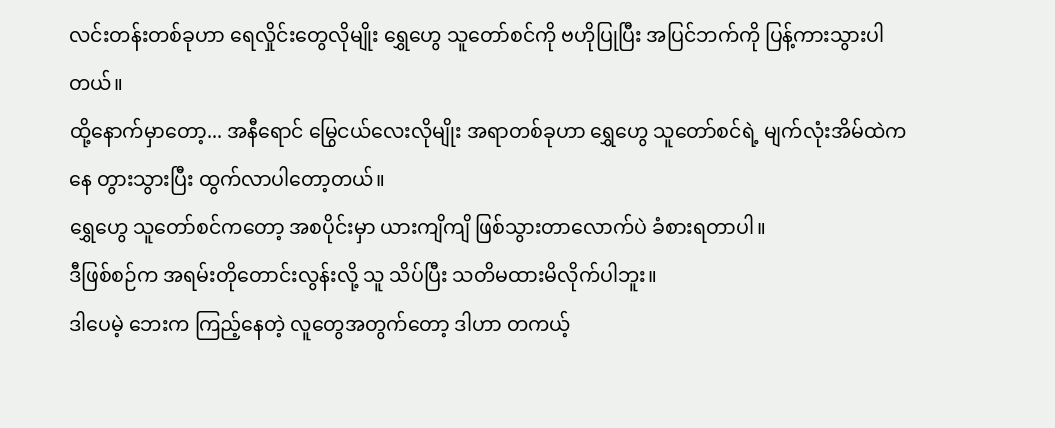လင်းတန်းတစ်ခုဟာ ရေလှိုင်းတွေလိုမျိုး ရွှေဟွေ သူတော်စင်ကို ဗဟိုပြုပြီး အပြင်ဘက်ကို ပြန့်ကားသွားပါတယ်။
ထို့နောက်မှာတော့... အနီရောင် မြွေငယ်လေးလိုမျိုး အရာတစ်ခုဟာ ရွှေဟွေ သူတော်စင်ရဲ့ မျက်လုံးအိမ်ထဲကနေ တွားသွားပြီး ထွက်လာပါတော့တယ်။
ရွှေဟွေ သူတော်စင်ကတော့ အစပိုင်းမှာ ယားကျိကျိ ဖြစ်သွားတာလောက်ပဲ ခံစားရတာပါ။
ဒီဖြစ်စဉ်က အရမ်းတိုတောင်းလွန်းလို့ သူ သိပ်ပြီး သတိမထားမိလိုက်ပါဘူး။
ဒါပေမဲ့ ဘေးက ကြည့်နေတဲ့ လူတွေအတွက်တော့ ဒါဟာ တကယ့်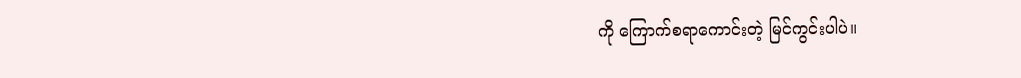ကို ကြောက်စရာကောင်းတဲ့ မြင်ကွင်းပါပဲ။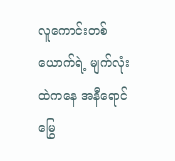လူကောင်းတစ်ယောက်ရဲ့ မျက်လုံးထဲကနေ အနီရောင် မြွေ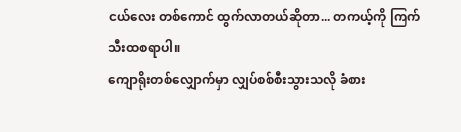ငယ်လေး တစ်ကောင် ထွက်လာတယ်ဆိုတာ... တကယ့်ကို ကြက်သီးထစရာပါ။
ကျောရိုးတစ်လျှောက်မှာ လျှပ်စစ်စီးသွားသလို ခံစား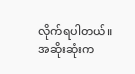လိုက်ရပါတယ်။
အဆိုးဆုံးက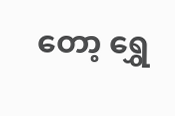တော့ ရွှေ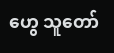ဟွေ သူတော်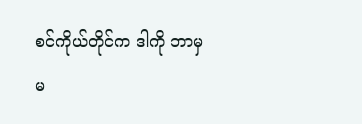စင်ကိုယ်တိုင်က ဒါကို ဘာမှ မ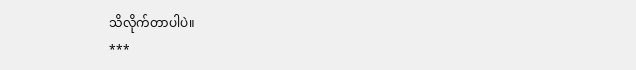သိလိုက်တာပါပဲ။
***